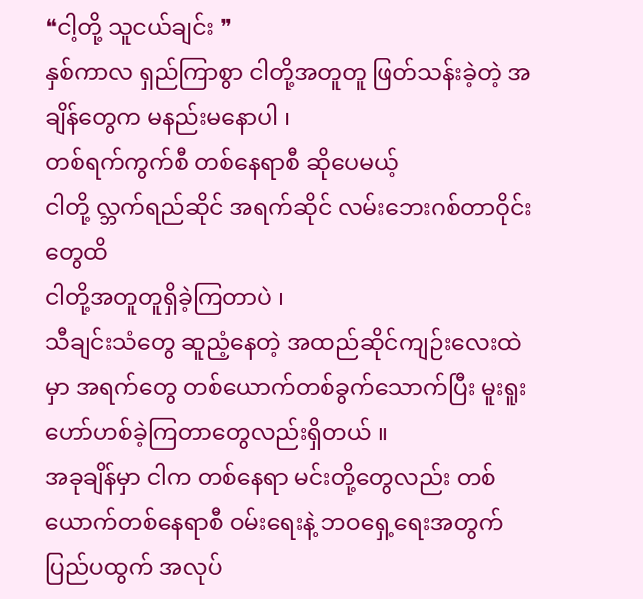❝ငါ့တို့ သူငယ်ချင်း ❞
နှစ်ကာလ ရှည်ကြာစွာ ငါတို့အတူတူ ဖြတ်သန်းခဲ့တဲ့ အချိန်တွေက မနည်းမနောပါ ၊
တစ်ရက်ကွက်စီ တစ်နေရာစီ ဆိုပေမယ့်
ငါတို့ လ္ဘက်ရည်ဆိုင် အရက်ဆိုင် လမ်းဘေးဂစ်တာဝိုင်းတွေထိ
ငါတို့အတူတူရှိခဲ့ကြတာပဲ ၊
သီချင်းသံတွေ ဆူညံ့နေတဲ့ အထည်ဆိုင်ကျဉ်းလေးထဲမှာ အရက်တွေ တစ်ယောက်တစ်ခွက်သောက်ပြီး မူးရူးဟော်ဟစ်ခဲ့ကြတာတွေလည်းရှိတယ် ။
အခုချိန်မှာ ငါက တစ်နေရာ မင်းတို့တွေလည်း တစ်ယောက်တစ်နေရာစီ ဝမ်းရေးနဲ့ ဘဝရှေ့ရေးအတွက် ပြည်ပထွက် အလုပ်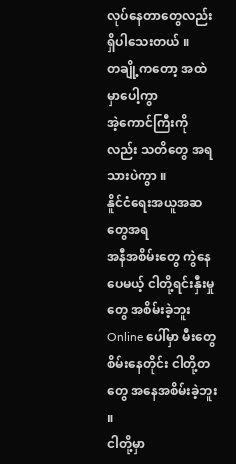လုပ်နေတာတွေလည်း ရှိပါသေးတယ် ။
တချို့ကတော့ အထဲမှာပေါ့ကွာ
အဲ့ကောင်ကြီးကိုလည်း သတိတွေ အရသားပဲကွာ ။
နိူင်ငံရေးအယူအဆတွေအရ
အနီအစိမ်းတွေ ကွဲနေပေမယ့် ငါတို့ရင်းနှီးမှုတွေ အစိမ်းခဲ့ဘူး
Online ပေါ်မှာ မီးတွေစိမ်းနေတိုင်း ငါတို့တတွေ အနေအစိမ်းခဲ့ဘူး ။
ငါတို့မှာ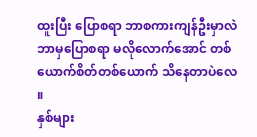ထူးပြီး ပြောစရာ ဘာစကားကျန်ဦးမှာလဲ
ဘာမှပြောစရာ မလိုလောက်အောင် တစ်ယောက်စိတ်တစ်ယောက် သိနေတာပဲလေ ။
နှစ်များ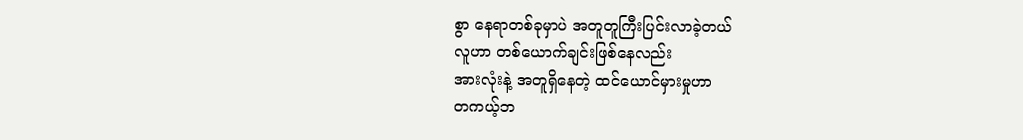စွာ နေရာတစ်ခုမှာပဲ အတူတူကြီးပြင်းလာခဲ့တယ်
လူဟာ တစ်ယောက်ချင်းဖြစ်နေလည်း
အားလုံးနဲ့ အတူရှိနေတဲ့ ထင်ယောင်မှားမှုဟာ
တကယ့်ဘ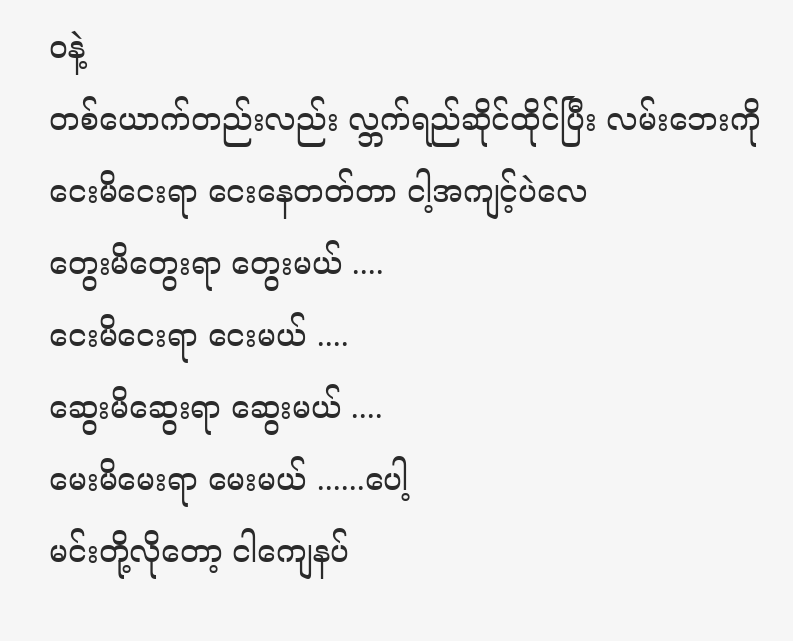၀နဲ့
တစ်ယောက်တည်းလည်း လ္ဘက်ရည်ဆိုင်ထိုင်ပြီး လမ်းဘေးကို ငေးမိငေးရာ ငေးနေတတ်တာ ငါ့အကျင့်ပဲလေ
တွေးမိတွေးရာ တွေးမယ် ....
ငေးမိငေးရာ ငေးမယ် ....
ဆွေးမိဆွေးရာ ဆွေးမယ် ....
မေးမိမေးရာ မေးမယ် ......ပေါ့
မင်းတို့လိုတော့ ငါကျေနပ်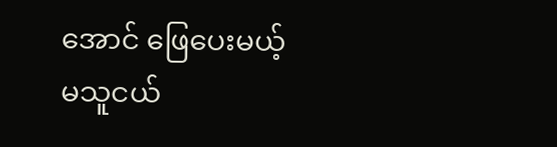အောင် ဖြေပေးမယ့်
မသူငယ်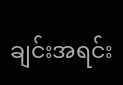ချင်းအရင်း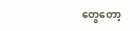တွေတော့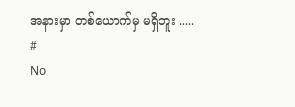အနားမှာ တစ်ယောက်မှ မရှိဘူး .....
#
No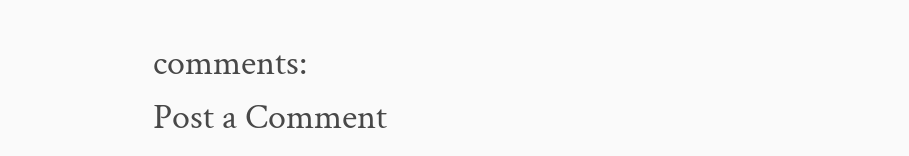comments:
Post a Comment